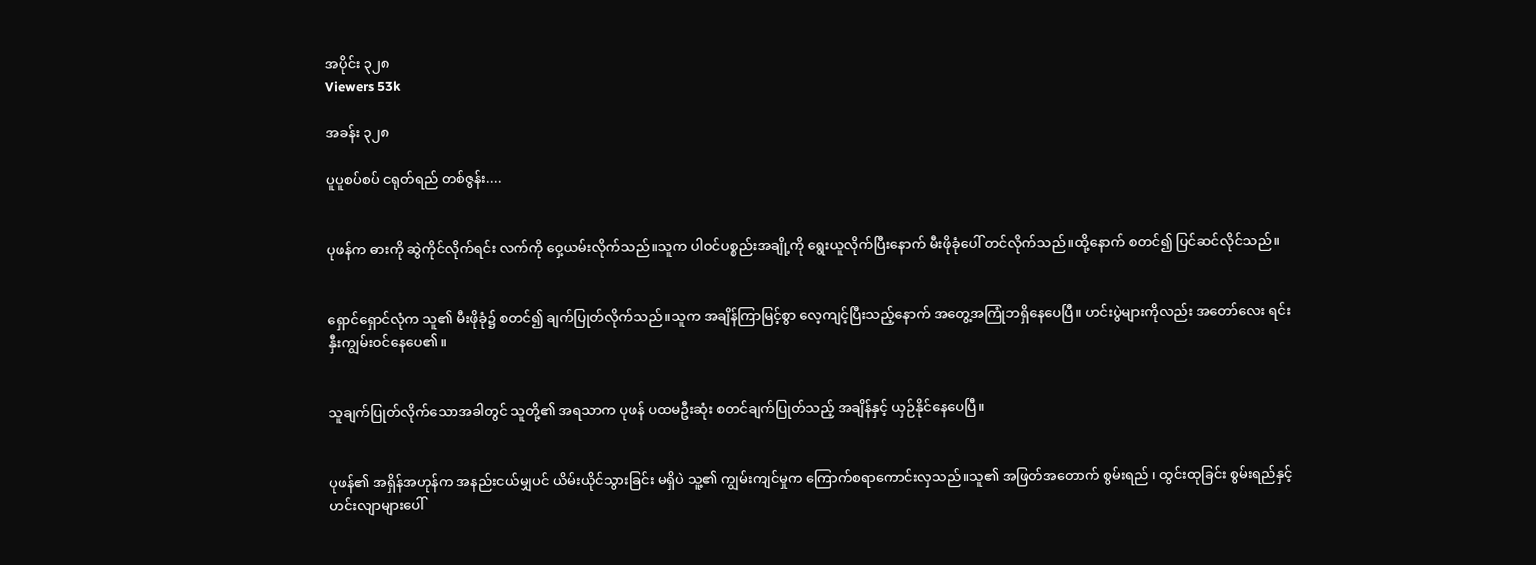အပိုင်း ၃၂၈
Viewers 53k

အခန်း ၃၂၈

ပူပူစပ်စပ် ငရုတ်ရည် တစ်ဇွန်း....


ပုဖန်က ဓားကို ဆွဲကိုင်လိုက်ရင်း လက်ကို ဝှေ့ယမ်းလိုက်သည်။သူက ပါဝင်ပစ္စည်းအချို့ကို ရွေးယူလိုက်ပြီးနောက် မီးဖိုခုံပေါ် တင်လိုက်သည်။ထို့နောက် စတင်၍ ပြင်ဆင်လိုင်သည်။


ရှောင်ရှောင်လုံက သူ၏ မီးဖိုခုံ၌ စတင်၍ ချက်ပြုတ်လိုက်သည်။သူက အချိန်ကြာမြင့်စွာ လေ့ကျင့်ပြီးသည့်နောက် အတွေ့အကြုံဘရှိနေပေပြီ။ ဟင်းပွဲများကိုလည်း အတော်လေး ရင်းနှီးကျွမ်းဝင်နေပေ၏။


သူချက်ပြုတ်လိုက်သောအခါတွင် သူတို့၏ အရသာက ပုဖန် ပထမဦးဆုံး စတင်ချက်ပြုတ်သည့် အချိန်နှင့် ယှဉ်နိုင်နေပေပြီ။


ပုဖန်၏ အရှိန်အဟုန်က အနည်းငယ်မျှပင် ယိမ်းယိုင်သွားခြင်း မရှိပဲ သူ့၏ ကျွမ်းကျင်မှုက ကြောက်စရာကောင်းလှသည်။သူ၏ အဖြတ်အတောက် စွမ်းရည် ၊ ထွင်းထုခြင်း စွမ်းရည်နှင့် ဟင်းလျာများပေါ်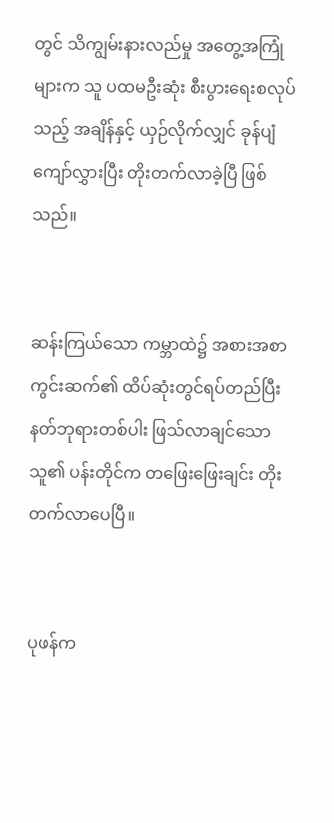တွင် သိကျွမ်းနားလည်မှု အတွေ့အကြုံများက သူ ပထမဦးဆုံး စီးပွားရေးစလုပ်သည့် အချိန်နှင့် ယှဉ်လိုက်လျှင် ခုန်ပျံကျော်လွှားပြီး တိုးတက်လာခဲ့ပြီ ဖြစ်သည်။


ဆန်းကြယ်သော ကမ္ဘာထဲ၌ အစားအစာ ကွင်းဆက်၏ ထိပ်ဆုံးတွင်ရပ်တည်ပြီး နတ်ဘုရားတစ်ပါး ဖြသ်လာချင်သော သူ၏ ပန်းတိုင်က တဖြေးဖြေးချင်း တိုးတက်လာပေပြီ။


ပုဖန်က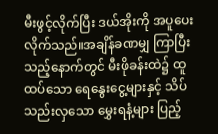မီးဖွင့်လိုက်ပြီး ဒယ်အိုးကို အပူပေးလိုက်သည်။အချိန်ခဏမျှ ကြာပြီးသည့်နောက်တွင် မီးဖိုခန်းထဲ၌ ထူထပ်သော ရေနွေးငွေ့များနှင့် သိပ်သည်းလှသော မွှေးရနံ့များ ပြည့်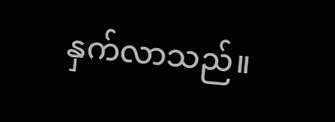နှက်လာသည်။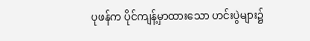ပုဖန်က ပိုင်ကျန့်မှာထားသော ဟင်းပွဲများ၌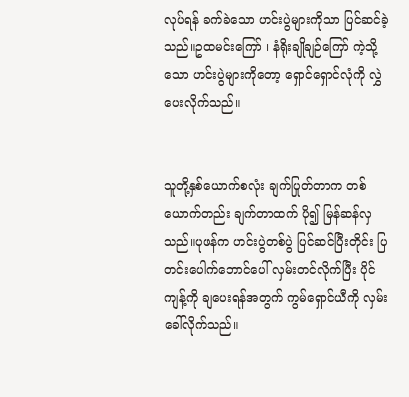လုပ်ရန် ခက်ခဲသော ဟင်းပွဲများကိုသာ ပြင်ဆင်ခဲ့သည်။ဥထမင်းကြော် ၊ နံရိုးချိုချဉ်ကြော် ကဲ့သို့သော ဟင်းပွဲများကိုတော့ ရှောင်ရှောင်လုံကို လွှဲပေးလိုက်သည်။


သူတို့နှစ်ယောက်စလုံး ချက်ပြုတ်တာက တစ်ယောက်တည်း ချက်တာထက် ပို၍ မြန်ဆန်လှသည်။ပုဖန်က ဟင်းပွဲတစ်ပွဲ ပြင်ဆင်ပြီးတိုင်း ပြတင်းပေါက်ဘောင်ပေါ် လှမ်းတင်လိုက်ပြီး ပိုင်ကျန့်ကို ချပေးရန်အတွက် ကွမ်ရှောင်ယီကို လှမ်းခေါ်လိုက်သည်။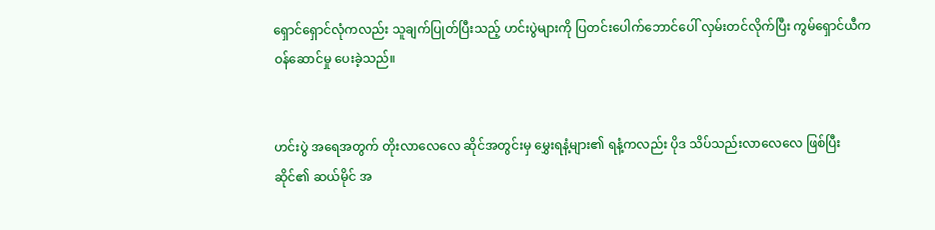ရှောင်ရှောင်လုံကလည်း သူချက်ပြုတ်ပြီးသည့် ဟင်းပွဲများကို ပြတင်းပေါက်ဘောင်ပေါ် လှမ်းတင်လိုက်ပြီး ကွမ်ရှောင်ယီက ဝန်ဆောင်မှု ပေးခဲ့သည်။


ဟင်းပွဲ အရေအတွက် တိုးလာလေလေ ဆိုင်အတွင်းမှ မွှေးရနံ့များ၏ ရနံ့ကလည်း ပိုဒ သိပ်သည်းလာလေလေ ဖြစ်ပြီး ဆိုင်၏ ဆယ်မိုင် အ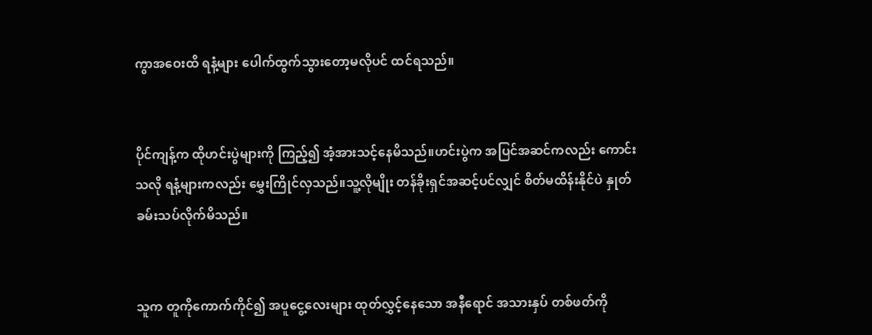ကွာအဝေးထိ ရနံ့များ ပေါက်ထွက်သွားတော့မလိုပင် ထင်ရသည်။


ပိုင်ကျန့်က ထိုဟင်းပွဲများကို ကြည့်၍ အံ့အားသင့်နေမိသည်။ဟင်းပွဲက အပြင်အဆင်ကလည်း ကောင်းသလို ရနံ့များကလည်း မွှေးကြိုင်လှသည်။သူ့လိုမျိုး တန်ခိုးရှင်အဆင့်ပင်လျှင် စိတ်မထိန်းနိုင်ပဲ နှုတ်ခမ်းသပ်လိုက်မိသည်။


သူက တူကိုကောက်ကိုင်၍ အပူငွေ့လေးများ ထုတ်လွှင့်နေသော အနီရောင် အသားနှပ် တစ်ဖတ်ကို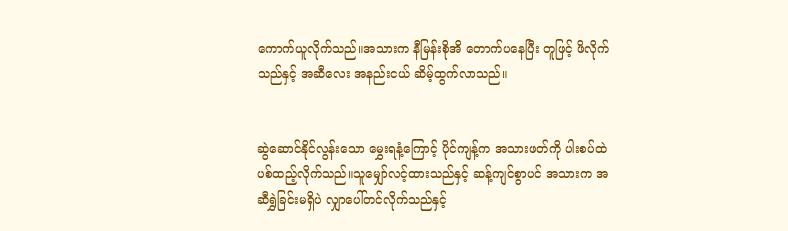ကောက်ယူလိုက်သည်။အသားက နီမြန်းစိုအိ တောက်ပနေပြီး တူဖြင့် ဖိလိုက်သည်နှင့် အဆီလေး အနည်းငယ် ဆိမ့်ထွက်လာသည်။


ဆွဲဆောင်နိုင်လွန်းသော မွှေးရနံ့ကြောင့် ပိုင်ကျန့်က အသားဖတ်ကို ပါးစပ်ထဲ ပစ်ထည့်လိုက်သည်။သူမျှော်လင့်ထားသည်နှင့် ဆန့်ကျင်စွာပင် အသားက အဆီရွှဲခြင်းမရှိပဲ လျှာပေါ်တင်လိုက်သည်နှင့်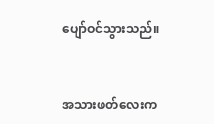ပျော်ဝင်သွားသည်။


အသားဖတ်လေးက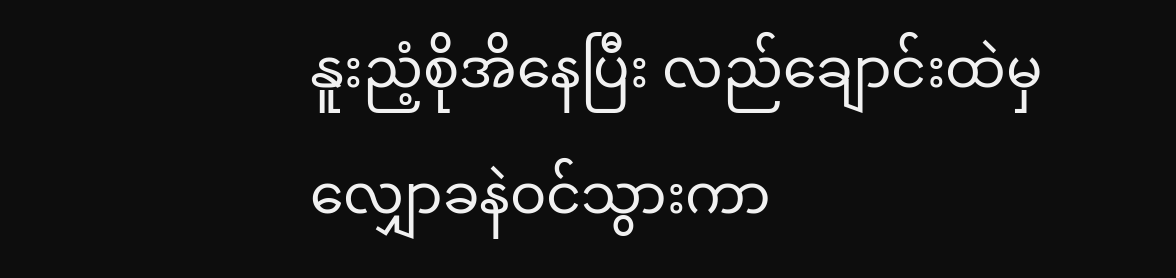နူးညံ့စိုအိနေပြီး လည်ချောင်းထဲမှ လျှောခနဲဝင်သွားကာ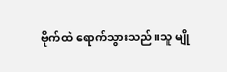ဗိုက်ထဲ ရောက်သွားသည်။သူ မျို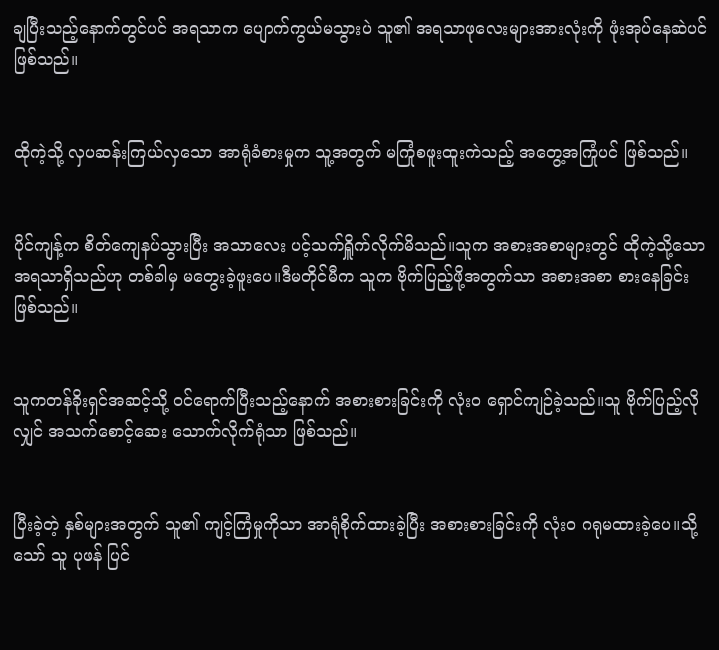ချပြီးသည့်နောက်တွင်ပင် အရသာက ပျောက်ကွယ်မသွားပဲ သူ၏ အရသာဖုလေးများအားလုံးကို ဖုံးအုပ်နေဆဲပင် ဖြစ်သည်။


ထိုကဲ့သို့ လှပဆန်းကြယ်လှသော အာရုံခံစားမှုက သူ့အတွက် မကြုံစဖူးထူးကဲသည့် အတွေ့အကြုံပင် ဖြစ်သည်။


ပိုင်ကျန့်က စိတ်ကျေနပ်သွားပြီး အသာလေး ပင့်သက်ရှိူက်လိုက်မိသည်။သူက အစားအစာများတွင် ထိုကဲ့သို့သော အရသာရှိသည်ဟု တစ်ခါမှ မတွေးခဲ့ဖူးပေ။ဒီမတိုင်မီက သူက ဗိုက်ပြည့်ဖို့အတွက်သာ အစားအစာ စားနေခြင်း ဖြစ်သည်။


သူကတန်ခိုးရှင်အဆင့်သို့ ဝင်ရောက်ပြီးသည့်နောက် အစားစားခြင်းကို လုံးဝ ရှောင်ကျဉ်ခဲ့သည်။သူ ဗိုက်ပြည့်လိုလျှင် အသက်စောင့်ဆေး သောက်လိုက်ရုံသာ ဖြစ်သည်။


ပြီးခဲ့တဲ့ နှစ်များအတွက် သူ၏ ကျင့်ကြံမှုကိုသာ အာရုံစိုက်ထားခဲ့ပြီး အစားစားခြင်းကို လုံးဝ ဂရုမထားခဲ့ပေ။သို့သော် သူ ပုဖန် ပြင်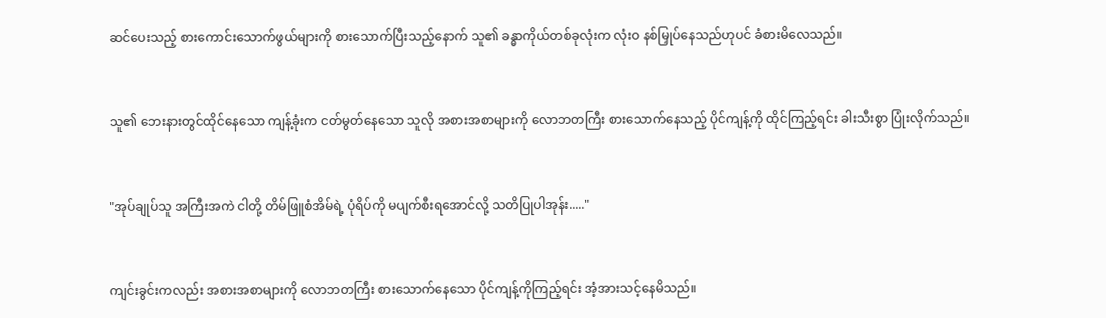ဆင်ပေးသည့် စားကောင်းသောက်ဖွယ်များကို စားသောက်ပြီးသည့်နောက် သူ၏ ခန္ဓာကိုယ်တစ်ခုလုံးက လုံးဝ နစ်မြှုပ်နေသည်ဟုပင် ခံစားမိလေသည်။


သူ၏ ဘေးနားတွင်ထိုင်နေသော ကျန့်ခုံးက ငတ်မွတ်နေသော သူလို အစားအစာများကို လောဘတကြီး စားသောက်နေသည့် ပိုင်ကျန့်ကို ထိုင်ကြည့်ရင်း ခါးသီးစွာ ပြုံးလိုက်သည်။


"အုပ်ချုပ်သူ အကြီးအကဲ ငါတို့ တိမ်ဖြူစံအိမ်ရဲ့ ပုံရိပ်ကို မပျက်စီးရအောင်လို့ သတိပြုပါအုန်း....."


ကျင်းခွင်းကလည်း အစားအစာများကို လောဘတကြီး စားသောက်နေသော ပိုင်ကျန့်ကိုကြည့်ရင်း အံ့အားသင့်နေမိသည်။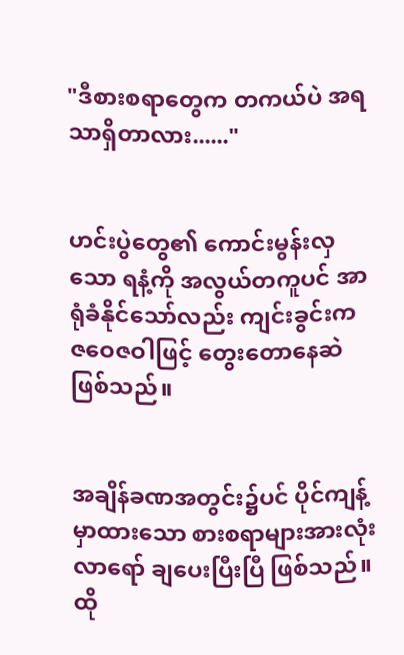"ဒီစားစရာတွေက တကယ်ပဲ အရသာရှိတာလား......"


ဟင်းပွဲတွေ၏ ကောင်းမွန်းလှသော ရနံ့ကို အလွယ်တကူပင် အာရုံခံနိုင်သော်လည်း ကျင်းခွင်းက ဇဝေဇဝါဖြင့် တွေးတောနေဆဲ ဖြစ်သည်။


အချိန်ခဏအတွင်း၌ပင် ပိုင်ကျန့်မှာထားသော စားစရာများအားလုံး လာရော် ချပေးပြီးပြီ ဖြစ်သည်။ထို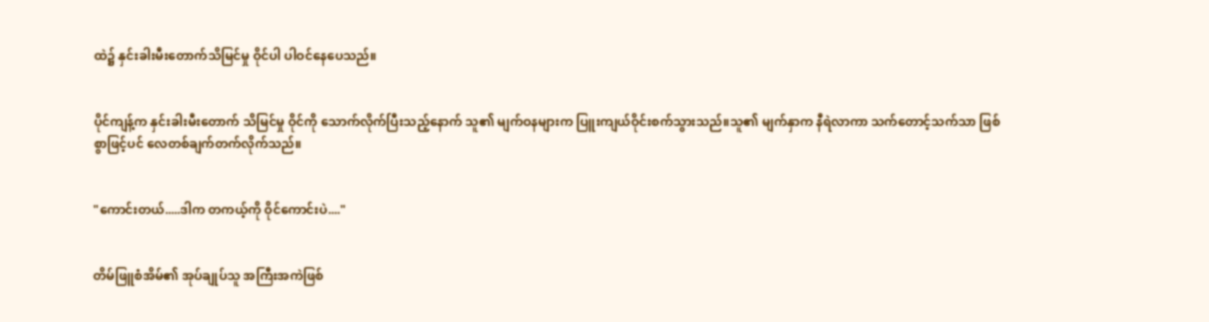ထဲ၌ နှင်းခါးမီးတောက်သိမြင်မှု ဝိုင်ပါ ပါဝင်နေပေသည်။


ပိုင်ကျန့်က နှင်းခါးမီးတောက် သိမြင်မှု ဝိုင်ကို သောက်လိုက်ပြီးသည့်နောက် သူ၏ မျက်ဝနများက ပြူးကျယ်ဝိုင်းစက်သွားသည်။သူ၏ မျက်နှာက နီရဲလာကာ သက်တောင့်သက်သာ ဖြစ်စွာဖြင့်ပင် လေတစ်ချက်တက်လိုက်သည်။


"ကောင်းတယ်.....ဒါက တကယ့်ကို ဝိုင်ကောင်းပဲ...."


တိမ်ဖြူစံအိမ်၏ အုပ်ချုပ်သူ အကြီးအကဲဖြစ်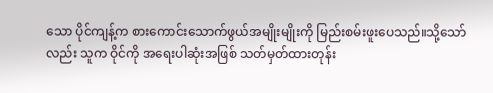သော ပိုင်ကျန့်က စားကောင်းသောက်ဖွယ်အမျိုးမျိုးကို မြည်းစမ်းဖူးပေသည်။သို့သော်လည်း သူက ဝိုင်ကို အရေးပါဆုံးအဖြစ် သတ်မှတ်ထားတုန်း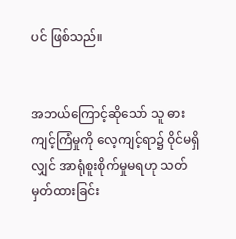ပင် ဖြစ်သည်။


အဘယ်ကြောင့်ဆိုသော် သူ ဓားကျင့်ကြံမှုကို လေ့ကျင့်ရာ၌ ဝိုင်မရှိလျှင် အာရုံစူးစိုက်မှုမရဟု သတ်မှတ်ထားခြင်း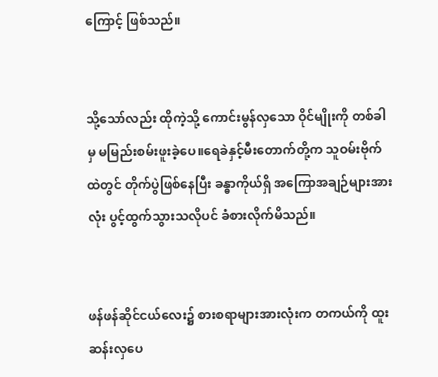ကြောင့် ဖြစ်သည်။


သို့သော်လည်း ထိုကဲ့သို့ ကောင်းမွန်လှသော ဝိုင်မျိုးကို တစ်ခါမှ မမြည်းစမ်းဖူးခဲ့ပေ။ရေခဲနှင့်မီးတောက်တို့က သူဝမ်းဗိုက်ထဲတွင် တိုက်ပွဲဖြစ်နေပြီး ခန္ဓာကိုယ်ရှိ အကြောအချဉ်များအားလုံး ပွင့်ထွက်သွားသလိုပင် ခံစားလိုက်မိသည်။


ဖန်ဖန်ဆိုင်ငယ်လေး၌ စားစရာများအားလုံးက တကယ်ကို ထူးဆန်းလှပေ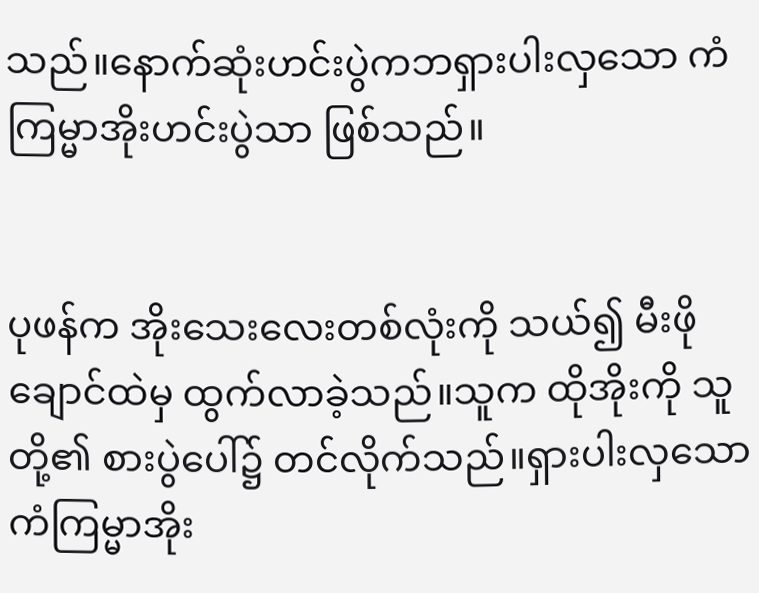သည်။နောက်ဆုံးဟင်းပွဲကဘရှားပါးလှသော ကံကြမ္မာအိုးဟင်းပွဲသာ ဖြစ်သည်။


ပုဖန်က အိုးသေးလေးတစ်လုံးကို သယ်၍ မီးဖိုချောင်ထဲမှ ထွက်လာခဲ့သည်။သူက ထိုအိုးကို သူတို့၏ စားပွဲပေါ်၌ တင်လိုက်သည်။ရှားပါးလှသော ကံကြမ္မာအိုး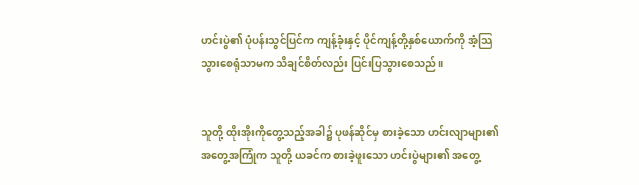ဟင်းပွဲ၏ ပုံပန်းသွင်ပြင်က ကျန့်ခုံးနှင့် ပိုင်ကျန့်တို့နှစ်ယောက်ကို အံ့သြသွားစေရုံသာမက သိချင်စိတ်လည်း ပြင်းပြသွားစေသည်။


သူတို့ ထိုးအိုးကိုတွေ့သည့်အခါ၌ ပုဖန်ဆိုင်မှ စားခဲ့သော ဟင်းလျာများ၏ အတွေ့အကြုံက သူတို့ ယခင်က စားခဲ့ဖူးသော ဟင်းပွဲများ၏ အတွေ့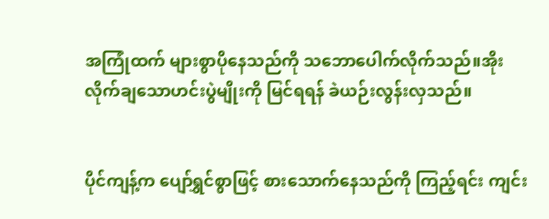အကြုံထက် များစွာပိုနေသည်ကို သဘောပေါက်လိုက်သည်။အိုးလိုက်ချသောဟင်းပွဲမျိုးကို မြင်ရရန် ခဲယဉ်းလွန်းလှသည်။


ပိုင်ကျန့်က ပျော်ရွှင်စွာဖြင့် စားသောက်နေသည်ကို ကြည့်ရင်း ကျင်း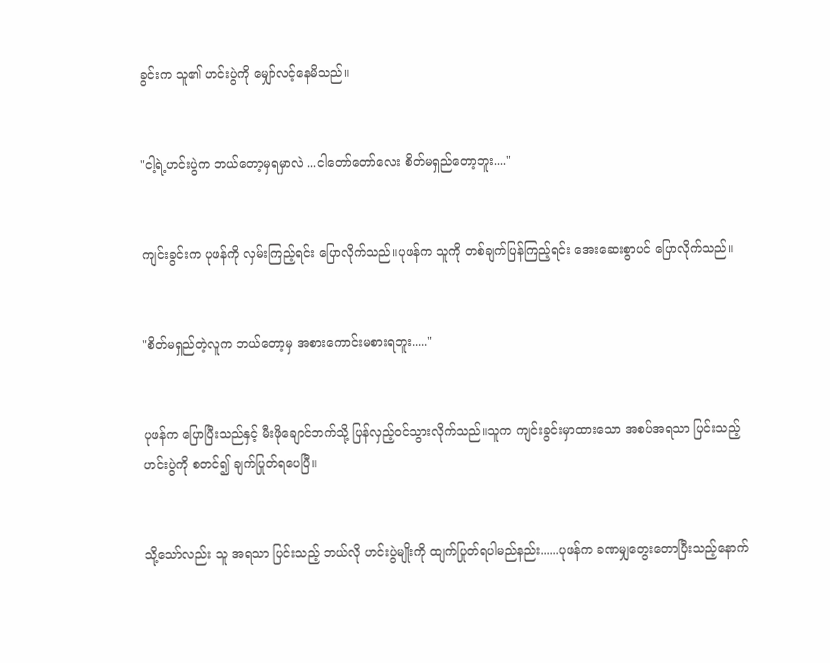ခွင်းက သူ၏ ဟင်းပွဲကို မျှော်လင့်နေမိသည်။


"ငါ့ရဲ့ဟင်းပွဲက ဘယ်တော့မှရမှာလဲ ...ငါတော်တော်လေး စိတ်မရှည်တော့ဘူး...."


ကျင်းခွင်းက ပုဖန်ကို လှမ်းကြည့်ရင်း ပြောလိုက်သည်။ပုဖန်က သူကို တစ်ချက်ပြန်ကြည့်ရင်း အေးဆေးစွာပင် ပြောလိုက်သည်။


"စိတ်မရှည်တဲ့လူက ဘယ်တော့မှ အစားကောင်းမစားရဘူး....."


ပုဖန်က ပြောပြီးသည်နှင့် မီးဖိုချောင်ဘက်သို့ ပြန်လှည့်ဝင်သွားလိုက်သည်။သူက ကျင်းခွင်းမှာထားသော အစပ်အရသာ ပြင်းသည့် ဟင်းပွဲကို စတင်၍ ချက်ပြုတ်ရပေပြီ။


သို့သော်လည်း သူ အရသာ ပြင်းသည့် ဘယ်လို ဟင်းပွဲမျိုးကို ထျက်ပြုတ်ရပါမည်နည်း......ပုဖန်က ခဏမျှတွေးတောပြီးသည့်နောက်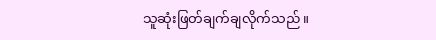သူဆုံးဖြတ်ချက်ချလိုက်သည်။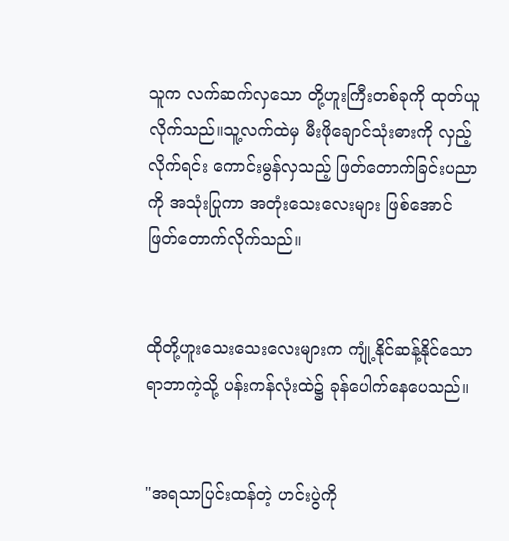သူက လက်ဆက်လှသော တို့ဟူးကြီးတစ်ခုကို ထုတ်ယူလိုက်သည်။သူ့လက်ထဲမှ မီးဖိုချောင်သုံးဓားကို လှည့်လိုက်ရင်း ကောင်းမွန်လှသည့် ဖြတ်တောက်ခြင်းပညာကို အသုံးပြုကာ အတုံးသေးလေးများ ဖြစ်အောင် ဖြတ်တောက်လိုက်သည်။


ထိုတို့ဟူးသေးသေးလေးများက ကျုံ့နိုင်ဆန့်နိုင်သော ရာဘာကဲ့သို့ ပန်းကန်လုံးထဲ၌ ခုန်ပေါက်နေပေသည်။


"အရသာပြင်းထန်တဲ့ ဟင်းပွဲကို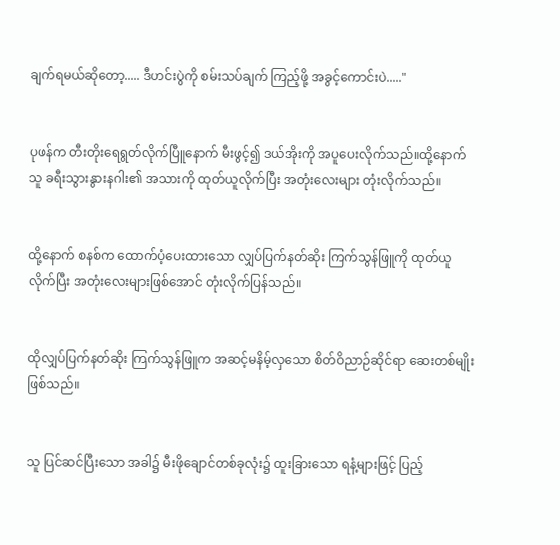ချက်ရမယ်ဆိုတော့..... ဒီဟင်းပွဲကို စမ်းသပ်ချက် ကြည့်ဖို့ အခွင့်ကောင်းပဲ....."


ပုဖန်က တီးတိုးရေရွတ်လိုက်ပြီူနောက် မီးဖွင့်၍ ဒယ်အိုးကို အပူပေးလိုက်သည်။ထို့နောက် သူ ခရီးသွားနွားနဂါး၏ အသားကို ထုတ်ယူလိုက်ပြီး အတုံးလေးများ တုံးလိုက်သည်။


ထို့နောက် စနစ်က ထောက်ပံ့ပေးထားသော လျှပ်ပြက်နတ်ဆိုး ကြက်သွန်ဖြူကို ထုတ်ယူလိုက်ပြီး အတုံးလေးများဖြစ်အောင် တုံးလိုက်ပြန်သည်။


ထိုလျှပ်ပြက်နတ်ဆိုး ကြက်သွန်ဖြူက အဆင့်မနိမ့်လှသော စိတ်ဝိညာဉ်ဆိုင်ရာ ဆေးတစ်မျိုးဖြစ်သည်။


သူ ပြင်ဆင်ပြီးသော အခါ၌ မီးဖိုချောင်တစ်ခုလုံး၌ ထူးခြားသော ရနံ့များဖြင့် ပြည့်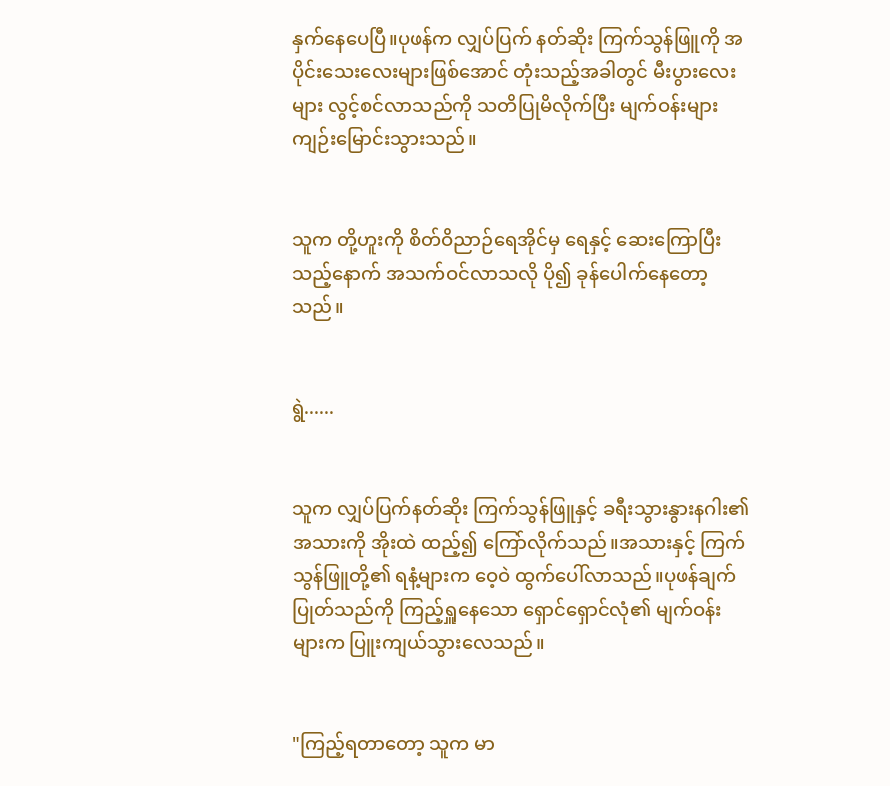နှက်နေပေပြီ။ပုဖန်က လျှပ်ပြက် နတ်ဆိုး ကြက်သွန်ဖြူကို အပိုင်းသေးလေးများဖြစ်အောင် တုံးသည့်အခါတွင် မီးပွားလေးများ လွင့်စင်လာသည်ကို သတိပြုမိလိုက်ပြီး မျက်ဝန်းများ ကျဉ်းမြောင်းသွားသည်။


သူက တို့ဟူးကို စိတ်ဝိညာဉ်ရေအိုင်မှ ရေနှင့် ဆေးကြောပြီးသည့်နောက် အသက်ဝင်လာသလို ပို၍ ခုန်ပေါက်နေတော့သည်။


ရွဲ......


သူက လျှပ်ပြက်နတ်ဆိုး ကြက်သွန်ဖြူနှင့် ခရီးသွားနွားနဂါး၏ အသားကို အိုးထဲ ထည့်၍ ကြော်လိုက်သည်။အသားနှင့် ကြက်သွန်ဖြူတို့၏ ရနံ့များက ဝေ့ဝဲ ထွက်ပေါ်လာသည်။ပုဖန်ချက်ပြုတ်သည်ကို ကြည့်ရှူနေသော ရှောင်ရှောင်လုံ၏ မျက်ဝန်းများက ပြူးကျယ်သွားလေသည်။


"ကြည့်ရတာတော့ သူက မာ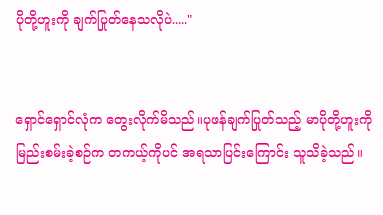ပိုတို့ဟူးကို ချက်ပြုတ်နေသလိုပဲ....."


ရှောင်ရှောင်လုံက တွေးလိုက်မိသည်။ပုဖန်ချက်ပြုတ်သည့် မာပိုတို့ဟူးကို မြည်းစမ်းခဲ့စဉ်က တကယ့်ကိုပင် အရသာပြင်းကြောင်း သူသိခဲ့သည်။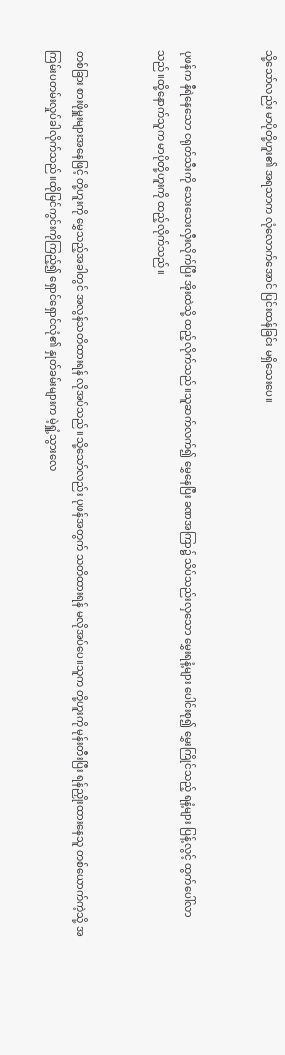သို့သော်လည်း မာပိုတို့ဟူး၏ အရသာက လုံလောက်အောင် ပြင်းထန်ခြင်း မရှိသေးပေ။


ပုဖန်က နီရဲနေသော ငရုတ်သီးကို သေးသေးလှီးလိုက်ပြီး အိုးထဲသို့ ထည့်လိုက်သည်။သူဆက်လက်၍ မွှေနေပြီး ခဏအကြာ၌ သိပ်သည်းလှသော မွှေးရနံ့များ ပေါင်းစု၍ မွှေးကြိုင်သည့် ရနံ့များ ပြန့်လွင့် ထွက်ပေါ်လာသည်။ထို့နောက်သူက မာပိုတို့ဟူးကို ထည့်လိုက်သည်။


တစ်ခြား စားဖိုမှူးများအနေဖြင့် တို့ဟူးကို မွှေသည့်အခါတွင် အလွန်သတိထားရန် လိုအပ်သည်။သို့သော်လည်း ပုဖန်အတွက် သတိထားရန် မလိုအပ်ပေ။သူက တို့ဟူးကို မုန်းတီးပြီး ရန်ညှိုးထားနေသူ တစ်ယောက်ကဲ့သို့ အကြမ်းပတမ်းလှုပ်ခါလိုက်သည်။ထိုမြင်ကွင်းကိုကြည့်၍ ရှောင်ရှောင်လုံ၏ နှုတ်ခမ်းများက မဲ့ရှူံ့သွားလေ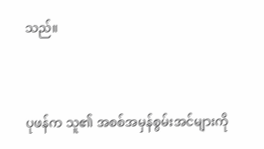သည်။


ပုဖန်က သူ၏ အစစ်အမှန်စွမ်းအင်များကို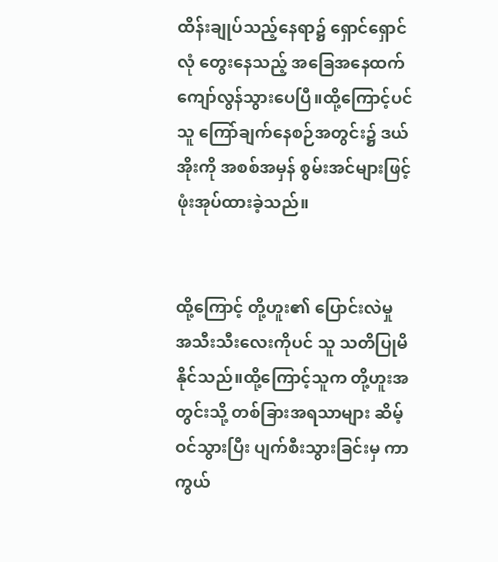ထိန်းချုပ်သည့်နေရာ၌ ရှောင်ရှောင်လုံ တွေးနေသည့် အခြေအနေထက် ကျော်လွန်သွားပေပြီ။ထို့ကြောင့်ပင် သူ ကြော်ချက်နေစဉ်အတွင်း၌ ဒယ်အိုးကို အစစ်အမှန် စွမ်းအင်များဖြင့် ဖုံးအုပ်ထားခဲ့သည်။


ထို့ကြောင့် တို့ဟူး၏ ပြောင်းလဲမှု အသီးသီးလေးကိုပင် သူ သတိပြုမိနိုင်သည်။ထို့ကြောင့်သူက တို့ဟူးအတွင်းသို့ တစ်ခြားအရသာများ ဆိမ့်ဝင်သွားပြီး ပျက်စီးသွားခြင်းမှ ကာကွယ်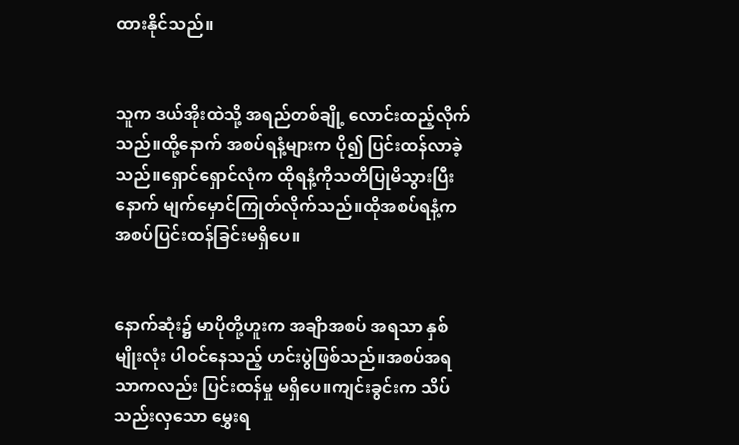ထားနိုင်သည်။


သူက ဒယ်အိုးထဲသို့ အရည်တစ်ချို့ လောင်းထည့်လိုက်သည်။ထို့နောက် အစပ်ရနံ့များက ပို၍ ပြင်းထန်လာခဲ့သည်။ရှောင်ရှောင်လုံက ထိုရနံ့ကိုသတိပြုမိသွားပြီးနောက် မျက်မှောင်ကြုတ်လိုက်သည်။ထိုအစပ်ရနံ့က အစပ်ပြင်းထန်ခြင်းမရှိပေ။


နောက်ဆုံး၌ မာပိုတို့ဟူးက အချိာအစပ် အရသာ နှစ်မျိုးလုံး ပါဝင်နေသည့် ဟင်းပွဲဖြစ်သည်။အစပ်အရသာကလည်း ပြင်းထန်မှု မရှိပေ။ကျင်းခွင်းက သိပ်သည်းလှသော မွှေးရ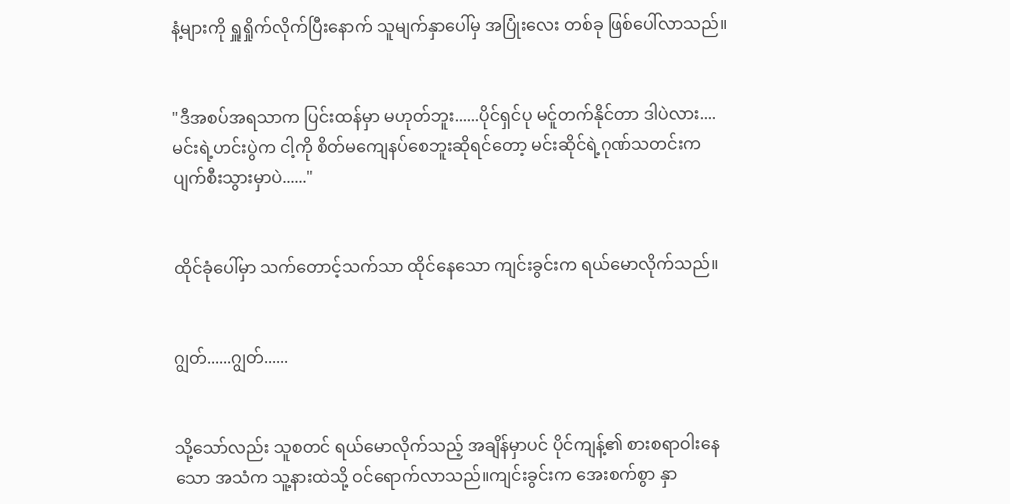နံ့များကို ရှူရှိုက်လိုက်ပြီးနောက် သူမျက်နှာပေါ်မှ အပြုံးလေး တစ်ခု ဖြစ်ပေါ်လာသည်။


"ဒီအစပ်အရသာက ပြင်းထန်မှာ မဟုတ်ဘူး......ပိုင်ရှင်ပု မင်ူတက်နိုင်တာ ဒါပဲလား....မင်းရဲ့ဟင်းပွဲက ငါ့ကို စိတ်မကျေနပ်စေဘူးဆိုရင်တော့ မင်းဆိုင်ရဲ့ဂုဏ်သတင်းက ပျက်စီးသွားမှာပဲ......"


ထိုင်ခုံပေါ်မှာ သက်တောင့်သက်သာ ထိုင်နေသော ကျင်းခွင်းက ရယ်မောလိုက်သည်။


ဂျွတ်......ဂျွတ်......


သို့သော်လည်း သူစတင် ရယ်မောလိုက်သည့် အချိန်မှာပင် ပိုင်ကျန့်၏ စားစရာဝါးနေသော အသံက သူ့နားထဲသို့ ဝင်ရောက်လာသည်။ကျင်းခွင်းက အေးစက်စွာ နှာ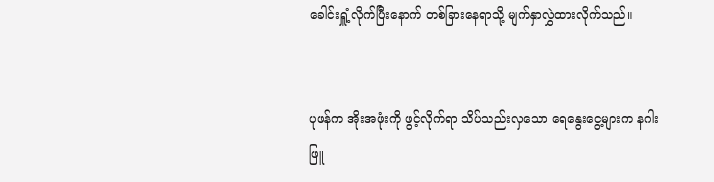ခေါင်းရှူံ့လိုက်ပြီးနောက် တစ်ခြားနေရာသို့ မျက်နှာလွှဲထားလိုက်သည်။


ပုဖန်က အိုးအဖုံးကို ဖွင့်လိုက်ရာ သိပ်သည်းလှသော ရေနွေးငွေ့များက နဂါးဖြူ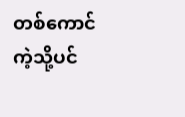တစ်ကောင်ကဲ့သို့ပင်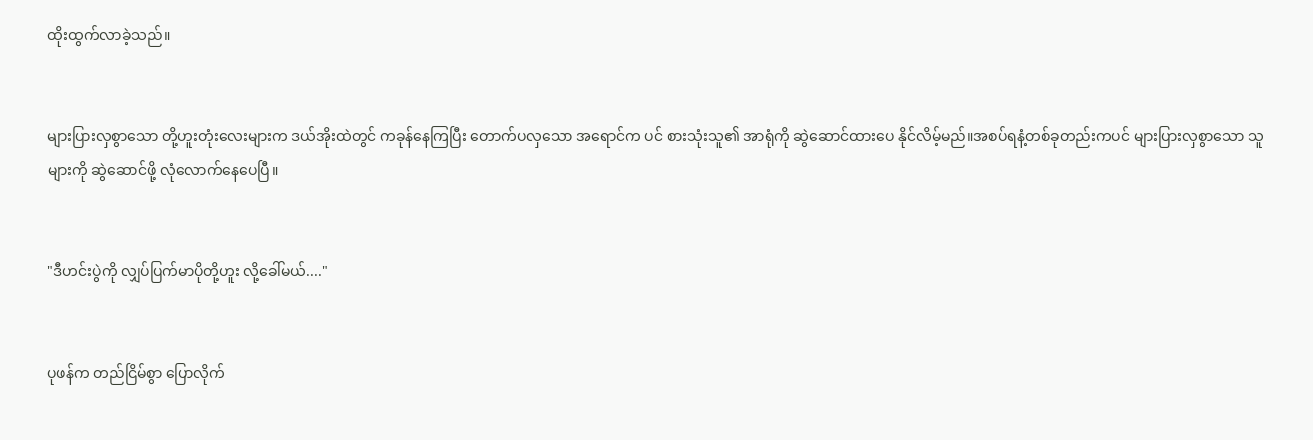ထိုးထွက်လာခဲ့သည်။


များပြားလှစွာသော တို့ဟူးတုံးလေးများက ဒယ်အိုးထဲတွင် ကခုန်နေကြပြီး တောက်ပလှသော အရောင်က ပင် စားသုံးသူ၏ အာရုံကို ဆွဲဆောင်ထားပေ နိုင်လိမ့်မည်။အစပ်ရနံ့တစ်ခုတည်းကပင် များပြားလှစွာသော သူများကို ဆွဲဆောင်ဖို့ လုံလောက်နေပေပြီ။


"ဒီဟင်းပွဲကို လျှပ်ပြက်မာပိုတို့ဟူး လို့ခေါ်မယ်...."


ပုဖန်က တည်ငြိမ်စွာ ပြောလိုက်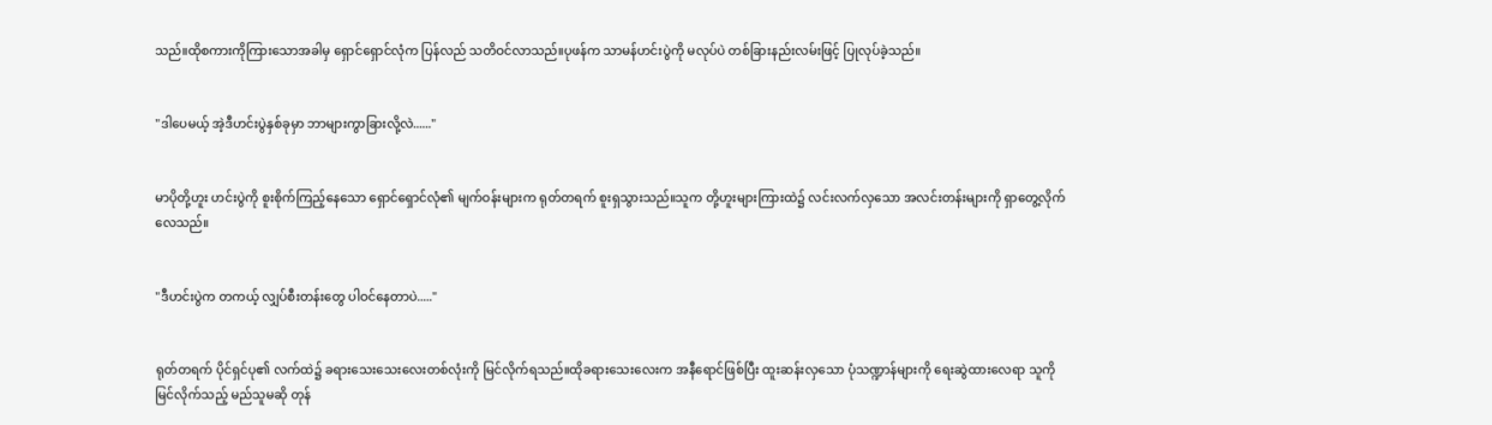သည်။ထိုစကားကိုကြားသောအခါမှ ရှောင်ရှောင်လုံက ပြန်လည် သတိဝင်လာသည်။ပုဖန်က သာမန်ဟင်းပွဲကို မလုပ်ပဲ တစ်ခြားနည်းလမ်းဖြင့် ပြုလုပ်ခဲ့သည်။


"ဒါပေမယ့် အဲ့ဒီဟင်းပွဲနှစ်ခုမှာ ဘာများကွာခြားလို့လဲ......"


မာပိုတို့ဟူး ဟင်းပွဲကို စူးစိုက်ကြည့်နေသော ရှောင်ရှောင်လုံ၏ မျက်ဝန်းများက ရုတ်တရက် စူးရှသွားသည်။သူက တို့ဟူးများကြားထဲ၌ လင်းလက်လှသော အလင်းတန်းများကို ရှာတွေ့လိုက်လေသည်။


"ဒီဟင်းပွဲက တကယ့် လျှပ်စီးတန်းတွေ ပါဝင်နေတာပဲ....."


ရုတ်တရက် ပိုင်ရှင်ပု၏ လက်ထဲ၌ ခရားသေးသေးလေးတစ်လုံးကို မြင်လိုက်ရသည်။ထိုခရားသေးလေးက အနီရောင်ဖြစ်ပြီး ထူးဆန်းလှသော ပုံသဏ္ဍာန်များကို ရေးဆွဲထားလေရာ သူကို မြင်လိုက်သည့် မည်သူမဆို တုန်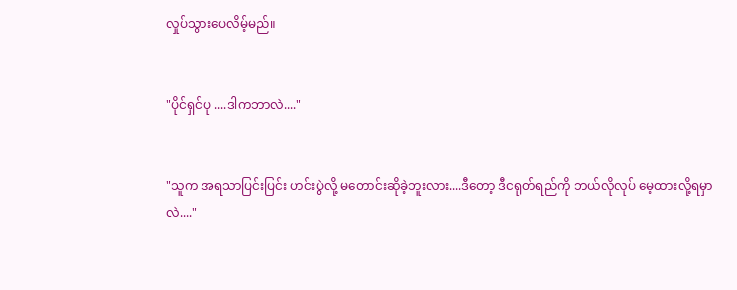လှုပ်သွားပေလိမ့်မည်။


"ပိုင်ရှင်ပု ....ဒါကဘာလဲ...."


"သူက အရသာပြင်းပြင်း ဟင်းပွဲလို့ မတောင်းဆိုခဲ့ဘူးလား....ဒီတော့ ဒီငရုတ်ရည်ကို ဘယ်လိုလုပ် မေ့ထားလို့ရမှာလဲ...."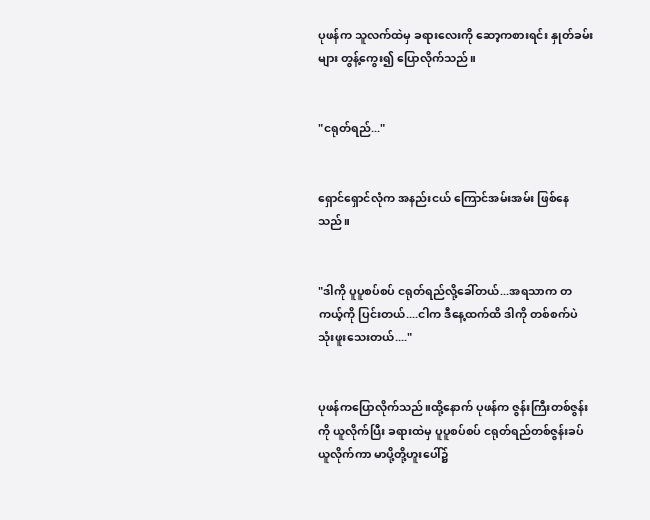ပုဖန်က သူလက်ထဲမှ ခရားလေးကို ဆော့ကစားရင်း နှုတ်ခမ်းများ တွန့်ကွေး၍ ပြောလိုက်သည်။


"ငရုတ်ရည်..."


ရှောင်ရှောင်လုံက အနည်းငယ် ကြောင်အမ်းအမ်း ဖြစ်နေသည်။


"ဒါကို ပူပူစပ်စပ် ငရုတ်ရည်လို့ခေါ်တယ်...အရသာက တကယ့်ကို ပြင်းတယ်....ငါက ဒီနေ့ထက်ထိ ဒါကို တစ်စက်ပဲ သုံးဖူးသေးတယ်...."


ပုဖန်ကပြောလိုက်သည်။ထို့နောက် ပုဖန်က ဇွန်းကြီးတစ်ဇွန်းကို ယူလိုက်ပြီး ခရားထဲမှ ပူပူစပ်စပ် ငရုတ်ရည်တစ်ဇွန်းခပ်ယူလိုက်ကာ မာပို့တို့ဟူးပေါ်၌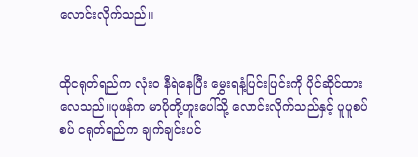လောင်းလိုက်သည်။


ထိုငရုတ်ရည်က လုံးဝ နီရဲနေပြီး မွှေးရနံ့ပြင်းပြင်းကို ပိုင်ဆိုင်ထားလေသည်။ပုဖန်က မာပိုတို့ဟူးပေါ်သို့ လောင်းလိုက်သည်နှင့် ပူပူစပ်စပ် ငရုတ်ရည်က ချက်ချင်းပင်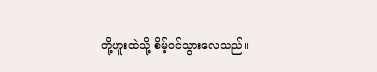တို့ဟူးထဲသို့ စိမ့်ဝင်သွားလေသည်။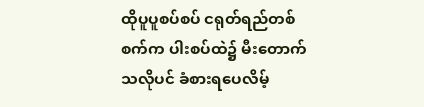ထိုပူပူစပ်စပ် ငရုတ်ရည်တစ်စက်က ပါးစပ်ထဲ၌ မီးတောက်သလိုပင် ခံစားရပေလိမ့်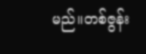မည်။တစ်ဇွန်း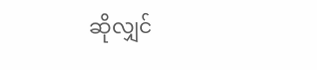ဆိုလျှင်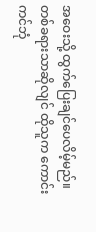အဝေးသို့ ထွက်ပြေးချင်ပေလိမ့်မည်။တစ်ခရားသာဆိုလျင် ထိုသူက ကောင်းကင်ဘုံ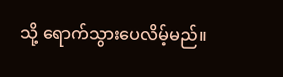သို့ ရောက်သွားပေလိမ့်မည်။